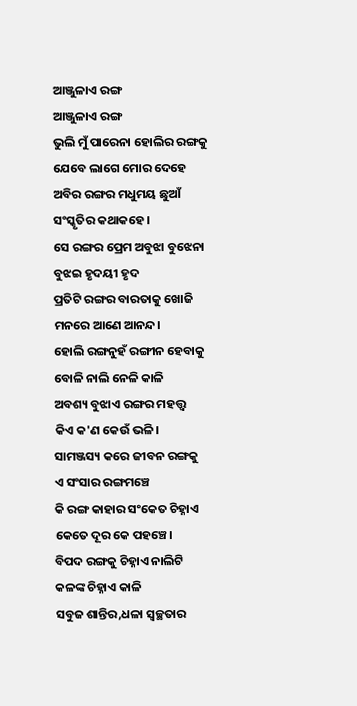ଆଞ୍ଜୁଳାଏ ରଙ୍ଗ
ଆଞ୍ଜୁଳାଏ ରଙ୍ଗ
ଭୁଲି ମୁଁ ପାରେନା ହୋଲିର ରଙ୍ଗକୁ
ଯେବେ ଲାଗେ ମୋର ଦେହେ
ଅବିର ରଙ୍ଗର ମଧୁମୟ ଛୁଆଁ
ସଂସ୍କୃତିର କଥାକହେ।
ସେ ରଙ୍ଗର ପ୍ରେମ ଅବୁଝା ବୁଝେନା
ବୁଝଇ ହୃଦୟୀ ହୃଦ
ପ୍ରତିଟି ରଙ୍ଗର ବାରତାକୁ ଖୋଜି
ମନରେ ଆଣେ ଆନନ୍ଦ।
ହୋଲି ରଙ୍ଗନୁହଁ ରଙ୍ଗୀନ ହେବାକୁ
ବୋଳି ନାଲି ନେଳି କାଳି
ଅବଶ୍ୟ ବୁଝାଏ ରଙ୍ଗର ମହତ୍ତ୍ଵ
କିଏ କ'ଣ କେଉଁ ଭଳି।
ସାମଞ୍ଜସ୍ୟ କରେ ଜୀବନ ରଙ୍ଗକୁ
ଏ ସଂସାର ରଙ୍ଗମଞ୍ଚେ
କି ରଙ୍ଗ କାହାର ସଂକେତ ଚିହ୍ନାଏ
କେତେ ଦୂର କେ ପହଞ୍ଚେ।
ବିପଦ ରଙ୍ଗକୁ ଚିହ୍ନାଏ ନାଲିଟି
କଳଙ୍କ ଚିହ୍ନାଏ କାଳି
ସବୁଜ ଶାନ୍ତିର,ଧଳା ସ୍ୱଚ୍ଛତାର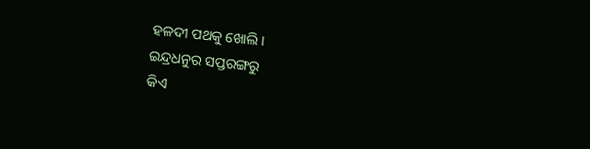ହଳଦୀ ପଥକୁ ଖୋଲି।
ଇନ୍ଦ୍ରଧନୁର ସପ୍ତରଙ୍ଗରୁ
କିଏ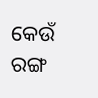କେଉଁ ରଙ୍ଗ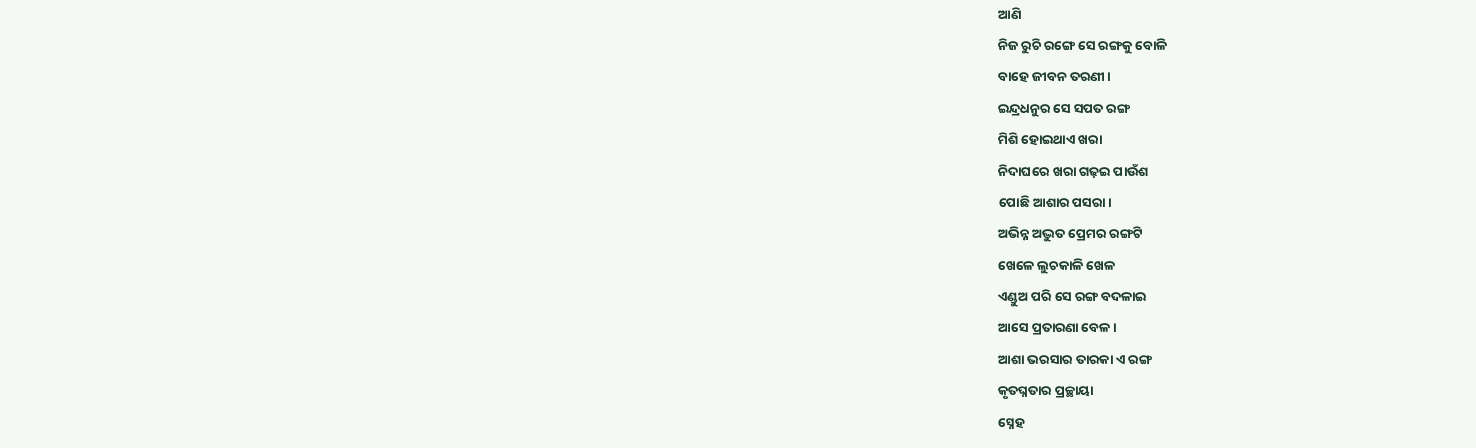ଆଣି
ନିଜ ରୁଚି ରଙ୍ଗେ ସେ ରଙ୍ଗକୁ ବୋଳି
ବାହେ ଜୀବନ ତରଣୀ।
ଇନ୍ଦ୍ରଧନୁର ସେ ସପତ ରଙ୍ଗ
ମିଶି ହୋଇଥାଏ ଖରା
ନିଦାଘରେ ଖରା ଗଢ଼ଇ ପାଉଁଶ
ପୋଛି ଆଶାର ପସରା।
ଅଭିନ୍ନ ଅଦ୍ଭୁତ ପ୍ରେମର ରଙ୍ଗଟି
ଖେଳେ ଲୁଚକାଳି ଖେଳ
ଏଣ୍ଡୁଅ ପରି ସେ ରଙ୍ଗ ବଦଳାଇ
ଆସେ ପ୍ରତାରଣା ବେଳ।
ଆଶା ଭରସାର ତାରକା ଏ ରଙ୍ଗ
କୃତଘ୍ନତାର ପ୍ରଚ୍ଛାୟା
ସ୍ନେହ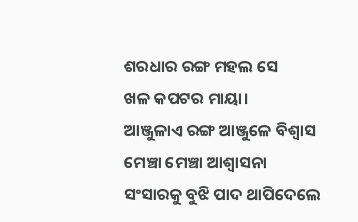ଶରଧାର ରଙ୍ଗ ମହଲ ସେ
ଖଳ କପଟର ମାୟା।
ଆଞ୍ଜୁଳାଏ ରଙ୍ଗ ଆଞ୍ଜୁଳେ ବିଶ୍ବାସ
ମେଞ୍ଚା ମେଞ୍ଚା ଆଶ୍ୱାସନା
ସଂସାରକୁ ବୁଝି ପାଦ ଥାପିଦେଲେ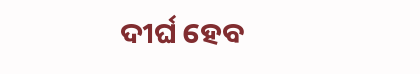ଦୀର୍ଘ ହେବ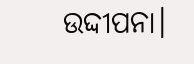ଉଦ୍ଦୀପନା।